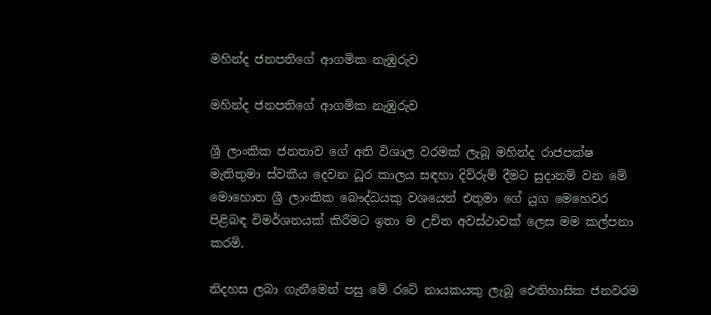මහින්ද ජනපතිගේ ආගමික නැඹුරුව

මහින්ද ජනපතිගේ ආගමික නැඹුරුව

ශ්‍රී ලාංකික ජනතාව ගේ අති විශාල වරමක් ලැබූ මහින්ද රාජපක්ෂ මැතිතුමා ස්වකීය දෙවන ධූර කාලය සඳහා දිව්රුම් දීමට සුදානම් වන මේ මොහොත ශ්‍රී ලාංකික බෞද්ධයකු වශයෙන් එතුමා ගේ යුග මෙහෙවර පිළිබඳ විමර්ශනයක් කිරීමට ඉතා ම උචිත අවස්ථාවක් ලෙස මම කල්පනා කරමි.

නිදහස ලබා ගැනීමෙන් පසු මේ රටේ නායකයකු ලැබූ ඓතිහාසික ජනවරම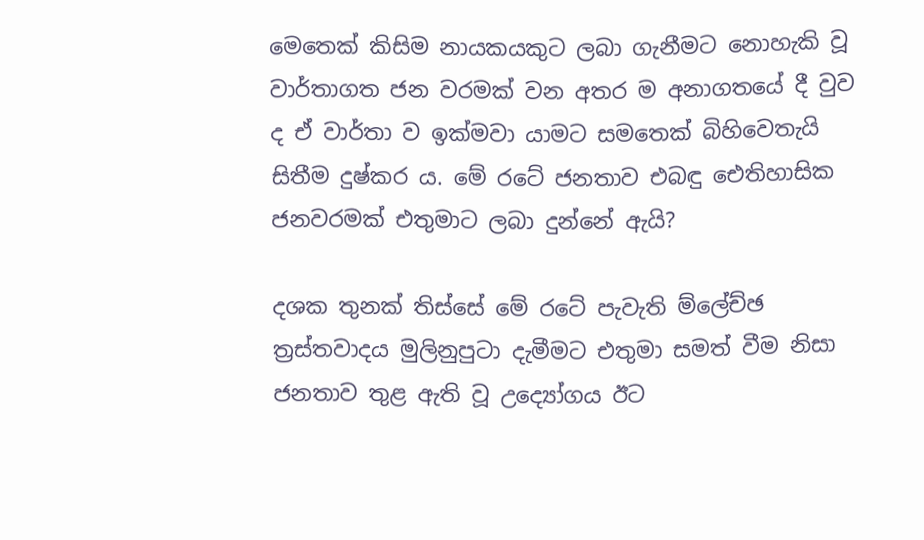මෙතෙක් කිසිම නායකයකුට ලබා ගැනීමට නොහැකි වූ වාර්තාගත ජන වරමක් වන අතර ම අනාගතයේ දී වුව ද ඒ වාර්තා ව ඉක්මවා යාමට සමතෙක් බිහිවෙතැයි සිතීම දුෂ්කර ය. මේ රටේ ජනතාව එබඳු ඓතිහාසික ජනවරමක් එතුමාට ලබා දුන්නේ ඇයි?

දශක තුනක් තිස්සේ මේ රටේ පැවැති ම්ලේච්ඡ ත්‍රස්තවාදය මුලිනුපුටා දැමීමට එතුමා සමත් වීම නිසා ජනතාව තුළ ඇති වූ උද්‍යෝගය ඊට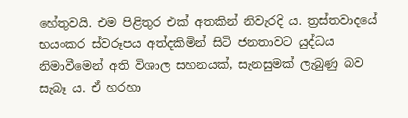හේතුවයි. එම පිළිතුර එක් අතකින් නිවැරදි ය. ත්‍රස්තවාදයේ භයංකර ස්වරූපය අත්දකිමින් සිටි ජනතාවට යුද්ධය නිමාවීමෙන් අති විශාල සහනයක්, සැනසුමක් ලැබුණු බව සැබෑ ය. ඒ හරහා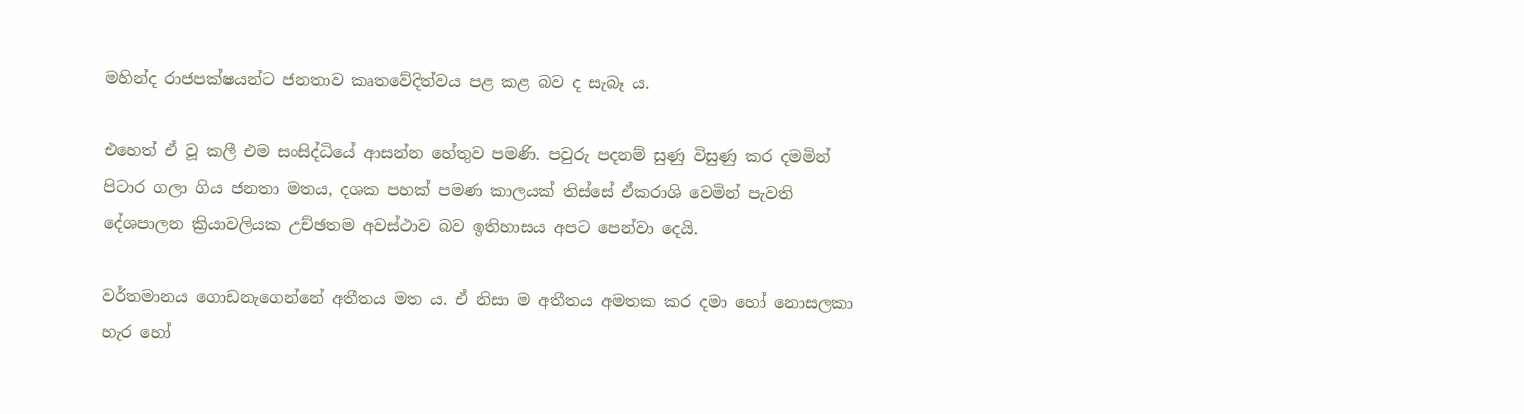මහින්ද රාජපක්ෂයන්ට ජනතාව කෘතවේදිත්වය පළ කළ බව ද සැබෑ ය.

එහෙත් ඒ වූ කලී එම සංසිද්ධියේ ආසන්න හේතුව පමණි. පවුරු පදනම් සුණු විසුණු කර දමමින් පිටාර ගලා ගිය ජනතා මතය, දශක පහක් පමණ කාලයක් තිස්සේ ඒකරාශි වෙමින් පැවති දේශපාලන ක්‍රියාවලියක උච්ඡතම අවස්ථාව බව ඉතිහාසය අපට පෙන්වා දෙයි.

වර්තමානය ගොඩනැගෙන්නේ අතීතය මත ය. ඒ නිසා ම අතීතය අමතක කර දමා හෝ නොසලකා හැර හෝ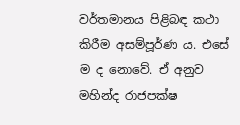වර්තමානය පිළිබඳ කථා කිරීම අසම්පූර්ණ ය. එසේ ම ද නොවේ. ඒ අනුව මහින්ද රාජපක්ෂ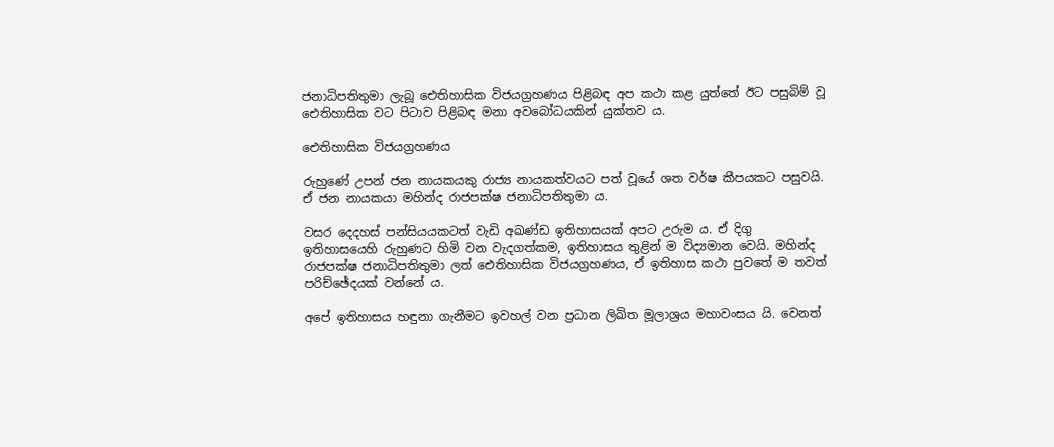ජනාධිපතිතුමා ලැබූ ඓතිහාසික විජයග්‍රහණය පිළිබඳ අප කථා කළ යුත්තේ ඊට පසුබිම් වූ ඓතිහාසික වට පිටාව පිළිබඳ මනා අවබෝධයකින් යුක්තව ය.

ඓතිහාසික විජයග්‍රහණය

රුහුණේ උපන් ජන නායකයකු රාජ්‍ය නායකත්වයට පත් වූයේ ශත වර්ෂ කීපයකට පසුවයි. ඒ ජන නායකයා මහින්ද රාජපක්ෂ ජනාධිපතිතුමා ය.

වසර දෙදහස් පන්සියයකටත් වැඩි අඛණ්ඩ ඉතිහාසයක් අපට උරුම ය. ඒ දිගු ඉතිහාසයෙහි රුහුණට හිමි වන වැදගත්කම, ඉතිහාසය තුළින් ම විද්‍යමාන වෙයි. මහින්ද රාජපක්ෂ ජනාධිපතිතුමා ලත් ඓතිහාසික විජයග්‍රහණය, ඒ ඉතිහාස කථා පුවතේ ම තවත් පරිච්ඡේදයක් වන්නේ ය.

අපේ ඉතිහාසය හඳුනා ගැනීමට ඉවහල් වන ප්‍රධාන ලිඛිත මූලාශ්‍රය මහාවංසය යි. වෙනත්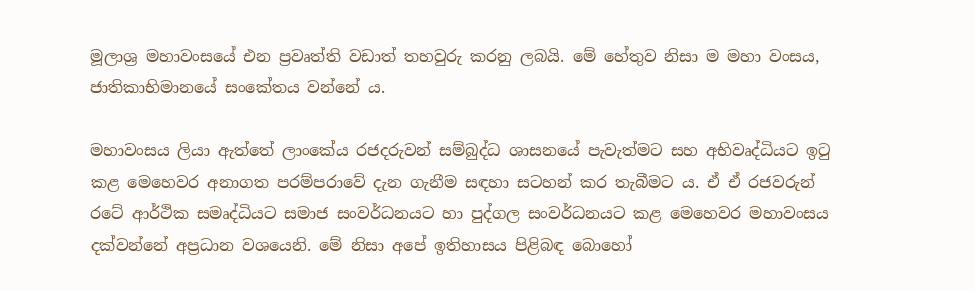මූලාශ්‍ර මහාවංසයේ එන ප්‍රවෘත්ති වඩාත් තහවුරු කරනු ලබයි. මේ හේතුව නිසා ම මහා වංසය, ජාතිකාභිමානයේ සංකේතය වන්නේ ය.

මහාවංසය ලියා ඇත්තේ ලාංකේය රජදරුවන් සම්බුද්ධ ශාසනයේ පැවැත්මට සහ අභිවෘද්ධියට ඉටු කළ මෙහෙවර අනාගත පරම්පරාවේ දැන ගැනීම සඳහා සටහන් කර තැබීමට ය. ඒ ඒ රජවරුන් රටේ ආර්ථික සමෘද්ධියට සමාජ සංවර්ධනයට හා පුද්ගල සංවර්ධනයට කළ මෙහෙවර මහාවංසය දක්වන්නේ අප්‍රධාන වශයෙනි. මේ නිසා අපේ ඉතිහාසය පිළිබඳ බොහෝ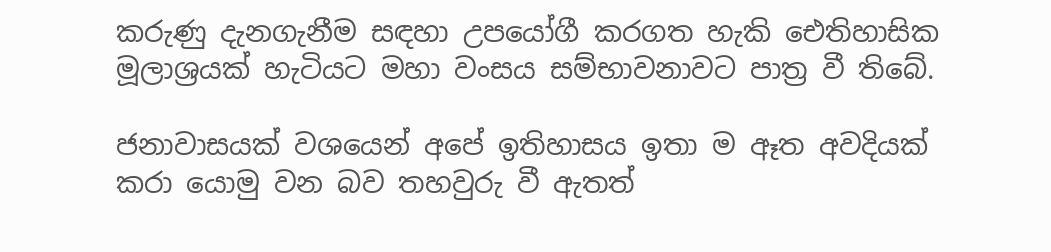කරුණු දැනගැනීම සඳහා උපයෝගී කරගත හැකි ඓතිහාසික මූලාශ්‍රයක් හැටියට මහා වංසය සම්භාවනාවට පාත්‍ර වී තිබේ.

ජනාවාසයක් වශයෙන් අපේ ඉතිහාසය ඉතා ම ඈත අවදියක් කරා යොමු වන බව තහවුරු වී ඇතත්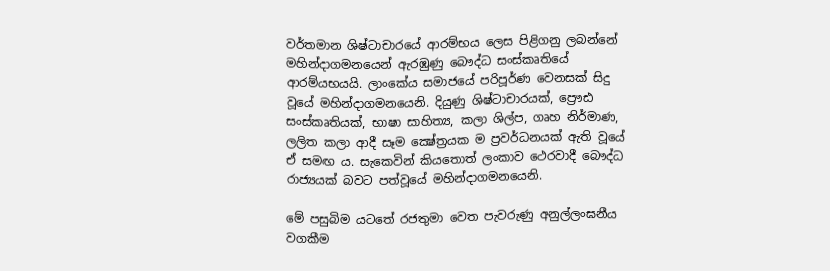වර්තමාන ශිෂ්ටාචාරයේ ආරම්භය ලෙස පිළිගනු ලබන්නේ මහින්දාගමනයෙන් ඇරඹුණු බෞද්ධ සංස්කෘතියේ ආරම්යභයයි. ලාංකේය සමාජයේ පරිපූර්ණ වෙනසක් සිදු වූයේ මහින්දාගමනයෙනි. දියුණු ශිෂ්ටාචාරයක්, ප්‍රෞඪ සංස්කෘතියක්, භාෂා සාහිත්‍ය, කලා ශිල්ප, ගෘහ නිර්මාණ, ලලිත කලා ආදී සෑම ක්‍ෂේත්‍රයක ම ප්‍රවර්ධනයක් ඇති වූයේ ඒ සමඟ ය. සැකෙවින් කියතොත් ලංකාව ථෙරවාදී බෞද්ධ රාජ්‍යයක් බවට පත්වූයේ මහින්දාගමනයෙනි.

මේ පසුබිම යටතේ රජතුමා වෙත පැවරුණු අනුල්ලංඝනීය වගකීම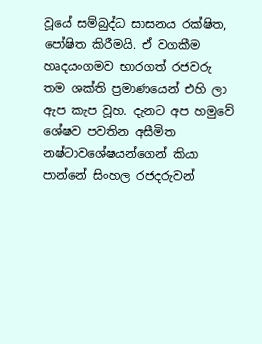වූයේ සම්බුද්ධ සාසනය රක්ෂිත, පෝෂිත කිරීමයි. ඒ වගකීම හෘදයංගමව භාරගත් රජවරු තම ශක්ති ප්‍රමාණයෙන් එහි ලා ඇප කැප වූහ. දැනට අප හමුවේ ශේෂව පවතින අසීමිත නෂ්ටාවශේෂයන්ගෙන් කියා පාන්නේ සිංහල රජදරුවන්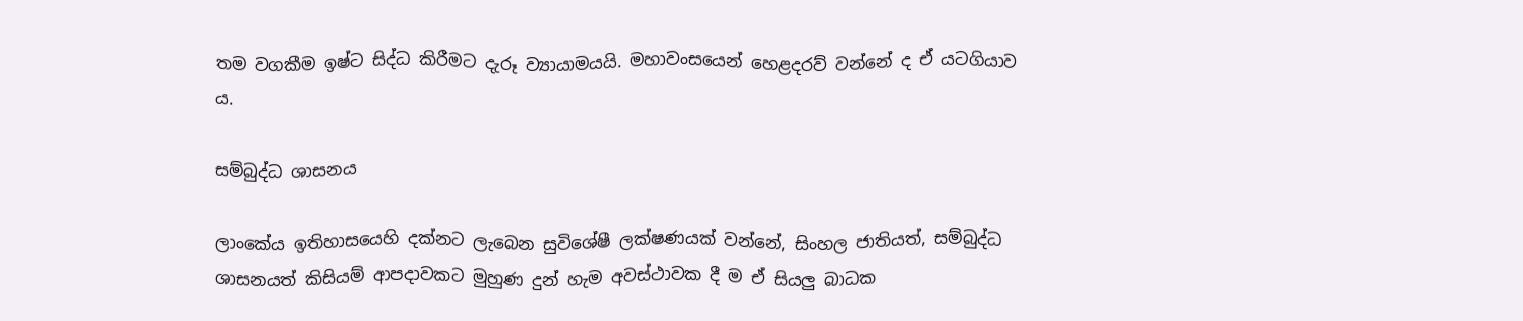තම වගකීම ඉෂ්ට සිද්ධ කිරීමට දැරූ ව්‍යායාමයයි. මහාවංසයෙන් හෙළදරව් වන්නේ ද ඒ යටගියාව ය.

සම්බුද්ධ ශාසනය

ලාංකේය ඉතිහාසයෙහි දක්නට ලැබෙන සුවිශේෂී ලක්ෂණයක් වන්නේ, සිංහල ජාතියත්, සම්බුද්ධ ශාසනයත් කිසියම් ආපදාවකට මුහුණ දුන් හැම අවස්ථාවක දී ම ඒ සියලු බාධක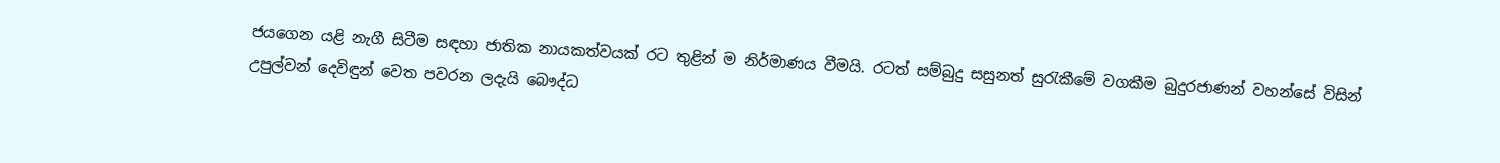ජයගෙන යළි නැගී සිටීම සඳහා ජාතික නායකත්වයක් රට තුළින් ම නිර්මාණය වීමයි. රටත් සම්බුදු සසුනත් සුරැකීමේ වගකීම බුදුරජාණන් වහන්සේ විසින් උපුල්වන් දෙවිඳුන් වෙත පවරන ලදැයි බෞද්ධ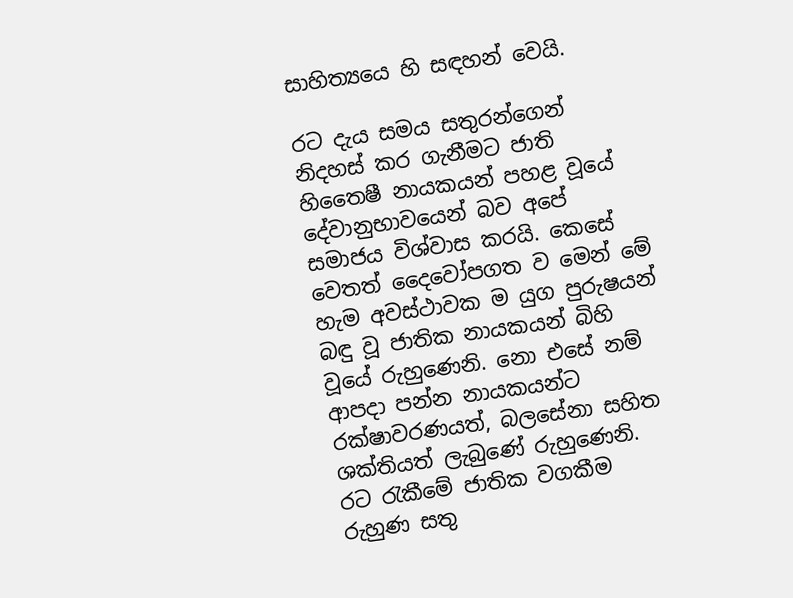සාහිත්‍යයෙ හි සඳහන් වෙයි.

රට දැය සමය සතුරන්ගෙන් නිදහස් කර ගැනීමට ජාති හිතෛෂී නායකයන් පහළ වූයේ දේවානුභාවයෙන් බව අපේ සමාජය විශ්වාස කරයි. කෙසේ වෙතත් දෛවෝපගත ව මෙන් මේ හැම අවස්ථාවක ම යුග පුරුෂයන් බඳු වූ ජාතික නායකයන් බිහි වූයේ රුහුණෙනි. නො එසේ නම් ආපදා පන්න නායකයන්ට රක්ෂාවරණයත්, බලසේනා සහිත ශක්තියත් ලැබුණේ රුහුණෙනි. රට රැකීමේ ජාතික වගකීම රුහුණ සතු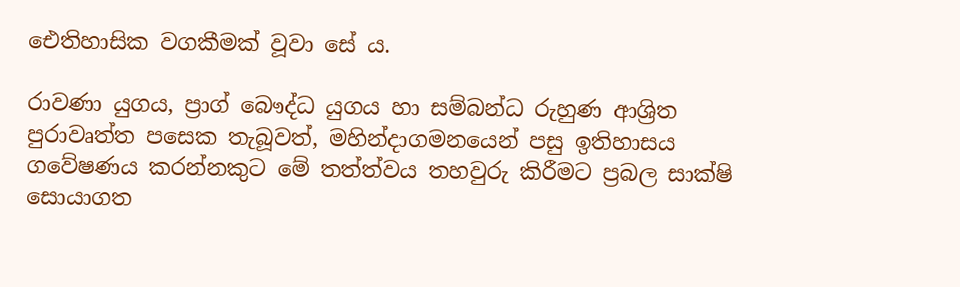ඓතිහාසික වගකීමක් වූවා සේ ය.

රාවණා යුගය, ප්‍රාග් බෞද්ධ යුගය හා සම්බන්ධ රුහුණ ආශ්‍රිත පුරාවෘත්ත පසෙක තැබූවත්, මහින්දාගමනයෙන් පසු ඉතිහාසය ගවේෂණය කරන්නකුට මේ තත්ත්වය තහවුරු කිරීමට ප්‍රබල සාක්ෂි සොයාගත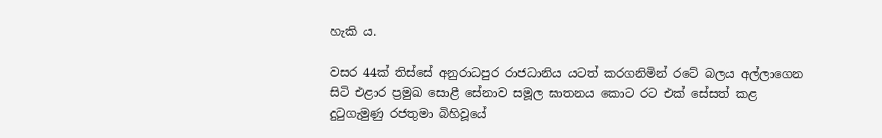හැකි ය.

වසර 44ක් තිස්සේ අනුරාධපුර රාජධානිය යටත් කරගනිමින් රටේ බලය අල්ලාගෙන සිටි එළාර ප්‍රමුඛ සොළී සේනාව සමූල ඝාතනය කොට රට එක් සේසත් කළ දුටුගැමුණු රජතුමා බිහිවූයේ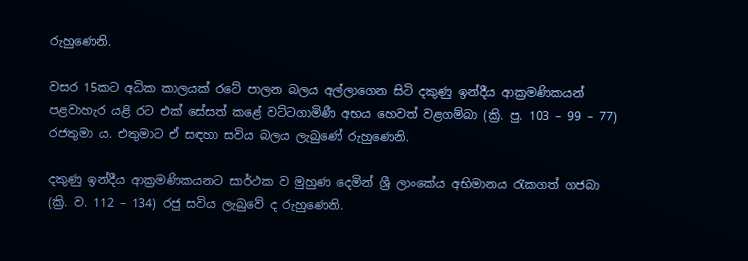රුහුණෙනි.

වසර 15කට අධික කාලයක් රටේ පාලන බලය අල්ලාගෙන සිටි දකුණු ඉන්දීය ආක්‍රමණිකයන් පළවාහැර යළි රට එක් සේසත් කළේ වට්ටගාමිණී අභය හෙවත් වළගම්බා (ක්‍රි. පු. 103 – 99 – 77) රජතුමා ය. එතුමාට ඒ සඳහා සවිය බලය ලැබුණේ රුහුණෙනි.

දකුණු ඉන්දීය ආක්‍රමණිකයනට සාර්ථක ව මුහුණ දෙමින් ශ්‍රී ලාංකේය අභිමානය රැකගත් ගජබා (ක්‍රි. ව. 112 – 134) රජු සවිය ලැබුවේ ද රුහුණෙනි.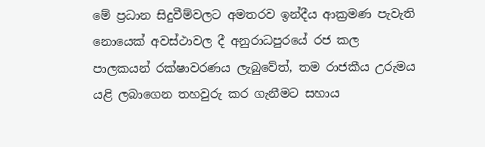මේ ප්‍රධාන සිදුවීම්වලට අමතරව ඉන්දීය ආක්‍රමණ පැවැති නොයෙක් අවස්ථාවල දී අනුරාධපුරයේ රජ කල පාලකයන් රක්ෂාවරණය ලැබුවේත්, තම රාජකීය උරුමය යළි ලබාගෙන තහවුරු කර ගැනීමට සහාය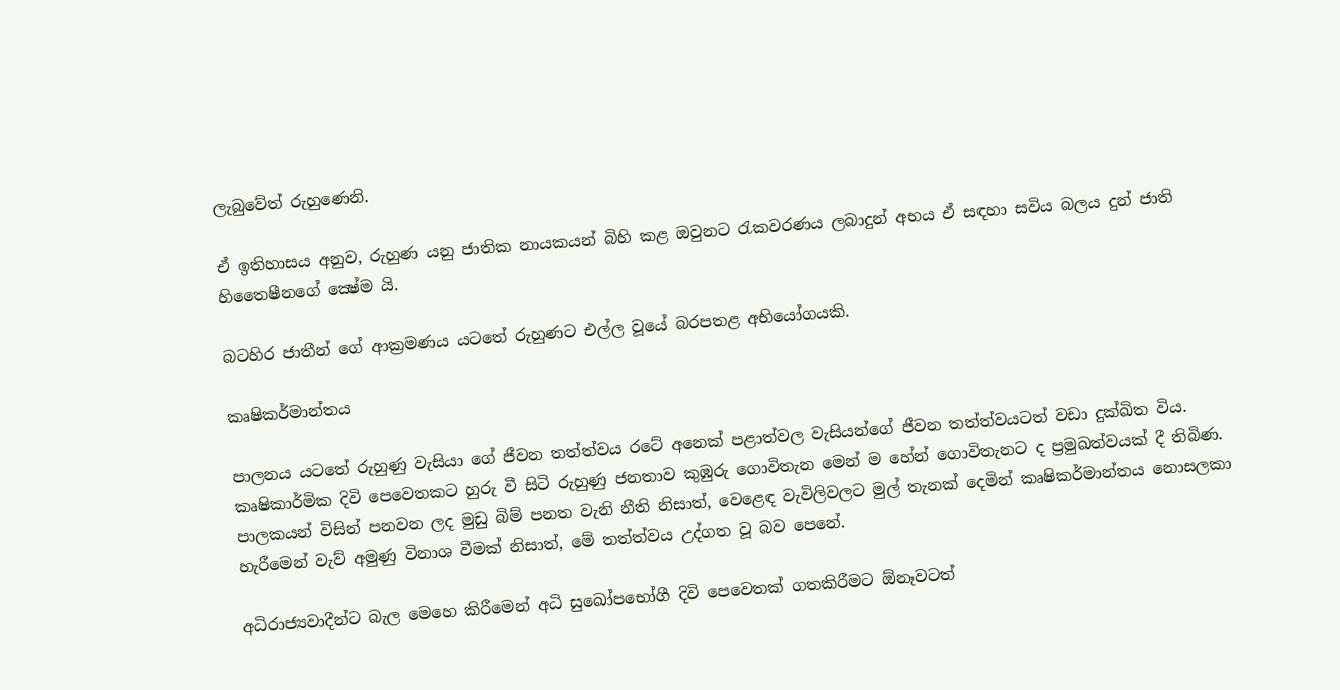ලැබුවේත් රුහුණෙනි.

ඒ ඉතිහාසය අනුව, රුහුණ යනු ජාතික නායකයන් බිහි කළ ඔවුනට රැකවරණය ලබාදුන් අභය ඒ සඳහා සවිය බලය දුන් ජාති හිතෛෂීනගේ ක්‍ෂේම යි.

බටහිර ජාතීන් ගේ ආක්‍රමණය යටතේ රුහුණට එල්ල වූයේ බරපතළ අභියෝගයකි.

කෘෂිකර්මාන්තය

පාලනය යටතේ රුහුණු වැසියා ගේ ජීවන තත්ත්වය රටේ අනෙක් පළාත්වල වැසියන්ගේ ජීවන තත්ත්වයටත් වඩා දුක්ඛිත විය. කෘෂිකාර්මික දිවි පෙවෙතකට හුරු වී සිටි රුහුණු ජනතාව කුඹුරු ගොවිතැන මෙන් ම හේන් ගොවිතැනට ද ප්‍රමුඛත්වයක් දී තිබිණ. පාලකයන් විසින් පනවන ලද මුඩු බිම් පනත වැනි නීති නිසාත්, වෙළෙඳ වැවිලිවලට මුල් තැනක් දෙමින් කෘෂිකර්මාන්තය නොසලකා හැරීමෙන් වැව් අමුණු විනාශ වීමක් නිසාත්, මේ තත්ත්වය උද්ගත වූ බව පෙනේ.

අධිරාජ්‍යවාදීන්ට බැල මෙහෙ කිරීමෙන් අධි සුඛෝපභෝගී දිවි පෙවෙතක් ගතකිරීමට ඕනෑවටත්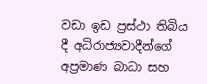වඩා ඉඩ ප්‍රස්ථා තිබිය දී අධිරාජ්‍යවාදීන්ගේ අප්‍රමාණ බාධා සහ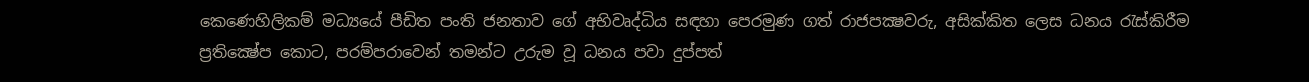කෙණෙහිලිකම් මධ්‍යයේ පීඩිත පංති ජනතාව ගේ අභිවෘද්ධිය සඳහා පෙරමුණ ගත් රාජපක්‍ෂවරු, අසික්කිත ලෙස ධනය රැස්කිරීම ප්‍රතික්‍ෂේප කොට, පරම්පරාවෙන් තමන්ට උරුම වූ ධනය පවා දුප්පත්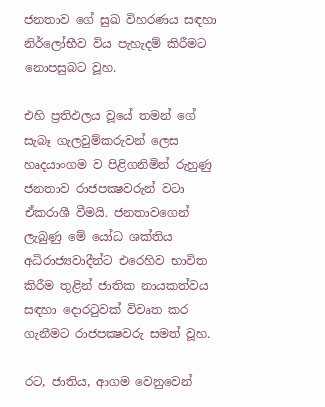ජනතාව ගේ සුඛ විහරණය සඳහා නිර්ලෝභීව විය පැහැදම් කිරීමට නොපසුබට වූහ.

එහි ප්‍රතිඵලය වූයේ තමන් ගේ සැබෑ ගැලවුම්කරුවන් ලෙස හෘදයාංගම ව පිළිගනිමින් රුහුණු ජනතාව රාජපක්‍ෂවරුන් වටා ඒකරාශී වීමයි. ජනතාවගෙන් ලැබුණු මේ යෝධ ශක්තිය අධිරාජ්‍යවාදීන්ට එරෙහිව භාවිත කිරීම තුළින් ජාතික නායකත්වය සඳහා දොරටුවක් විවෘත කර ගැනීමට රාජපක්‍ෂවරු සමත් වූහ.

රට, ජාතිය, ආගම වෙනුවෙන්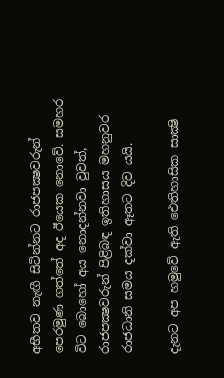අභීතව නැඟී සිටින්නට රාජපක්‍ෂවරුන් පෙරමුණ ගත්තේ අද ඊයෙක නොවේ. සමහර විට බොහෝ අය නොදන්නවා වුවත්, රාජපක්‍ෂවරුන් පිළිබඳ ඉතිහාසය මහනුවර රාජධානි සමය දක්වා ඈතට දිව යයි.

දැනට අප හමුවේ ඇති ඓතිහාසික සාක්‍ෂි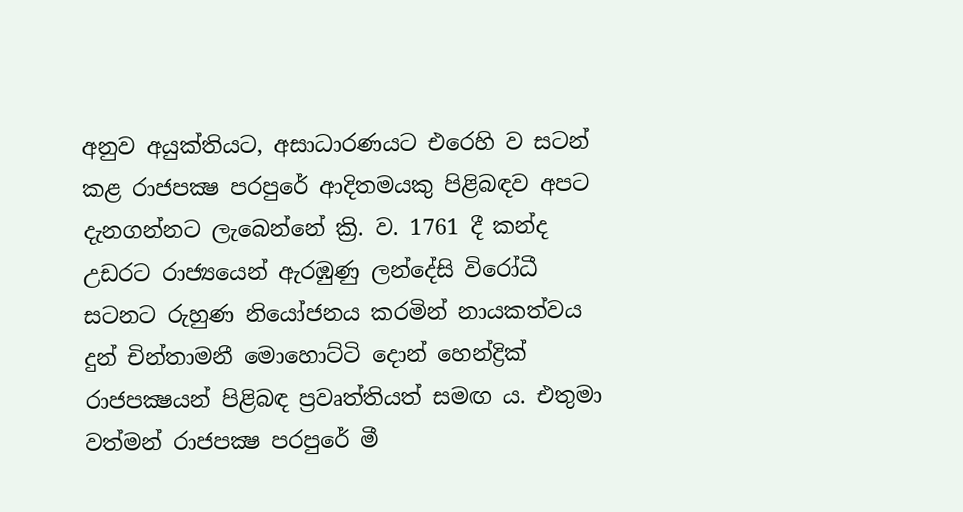අනුව අයුක්තියට, අසාධාරණයට එරෙහි ව සටන් කළ රාජපක්‍ෂ පරපුරේ ආදිතමයකු පිළිබඳව අපට දැනගන්නට ලැබෙන්නේ ක්‍රි. ව. 1761 දී කන්ද උඩරට රාජ්‍යයෙන් ඇරඹුණු ලන්දේසි විරෝධී සටනට රුහුණ නියෝජනය කරමින් නායකත්වය දුන් චින්තාමනී මොහොට්ටි දොන් හෙන්ද්‍රික් රාජපක්‍ෂයන් පිළිබඳ ප්‍රවෘත්තියත් සමඟ ය. එතුමා වත්මන් රාජපක්‍ෂ පරපුරේ මී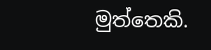මුත්තෙකි.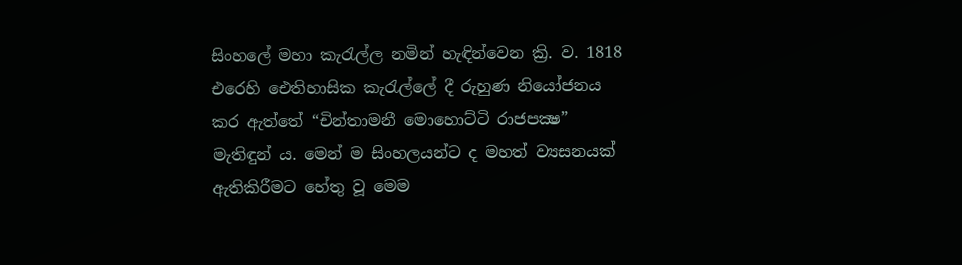සිංහලේ මහා කැරැල්ල නමින් හැඳින්වෙන ක්‍රි. ව. 1818 එරෙහි ඓතිහාසික කැරැල්ලේ දී රුහුණ නියෝජනය කර ඇත්තේ “චින්තාමනී මොහොට්ටි රාජපක්‍ෂ” මැතිඳුන් ය. මෙන් ම සිංහලයන්ට ද මහත් ව්‍යසනයක් ඇතිකිරීමට හේතු වූ මෙම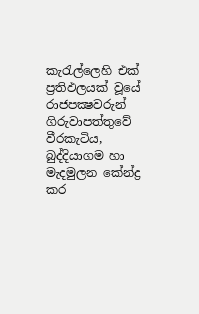කැරැල්ලෙහි එක් ප්‍රතිඵලයක් වූයේ රාජපක්‍ෂවරුන් ගිරුවාපත්තුවේ වීරකැටිය, බුද්දියාගම හා මැදමුලන කේන්ද්‍ර කර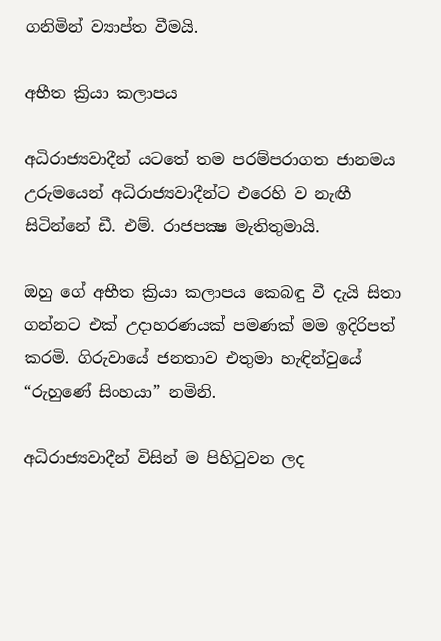ගනිමින් ව්‍යාප්ත වීමයි.

අභීත ක්‍රියා කලාපය

අධිරාජ්‍යවාදීන් යටතේ තම පරම්පරාගත ජානමය උරුමයෙන් අධිරාජ්‍යවාදීන්ට එරෙහි ව නැඟී සිටින්නේ ඩී. එම්. රාජපක්‍ෂ මැතිතුමායි.

ඔහු ගේ අභීත ක්‍රියා කලාපය කෙබඳු වී දැයි සිතා ගන්නට එක් උදාහරණයක් පමණක් මම ඉදිරිපත් කරමි. ගිරුවායේ ජනතාව එතුමා හැඳින්වුයේ “රුහුණේ සිංහයා” නමිනි.

අධිරාජ්‍යවාදීන් විසින් ම පිහිටුවන ලද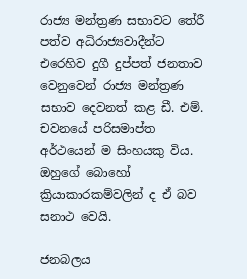රාජ්‍ය මන්ත්‍රණ සභාවට තේරී පත්ව අධිරාජ්‍යවාදීන්ට එරෙහිව දුගී දුප්පත් ජනතාව වෙනුවෙන් රාජ්‍ය මන්ත්‍රණ සභාව දෙවනත් කළ ඩී. එම්. චවනයේ පරිසමාප්ත අර්ථයෙන් ම සිංහයකු විය. ඔහුගේ බොහෝ ක්‍රියාකාරකම්වලින් ද ඒ බව සනාථ වෙයි.

ජනබලය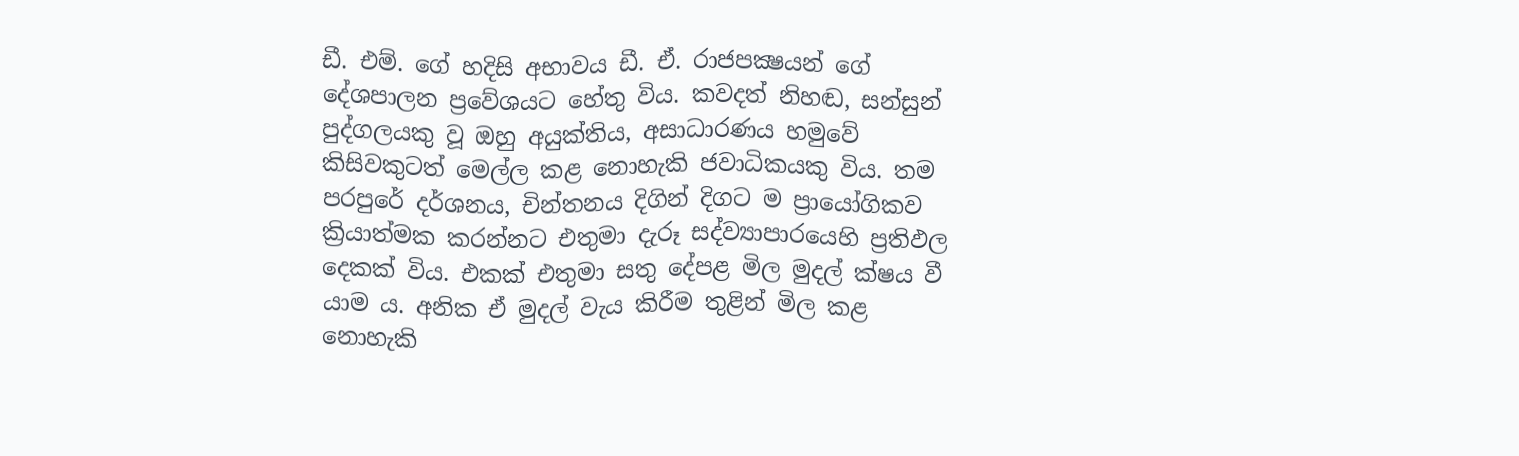ඩී. එම්. ගේ හදිසි අභාවය ඩී. ඒ. රාජපක්‍ෂයන් ගේ දේශපාලන ප්‍රවේශයට හේතු විය. කවදත් නිහඬ, සන්සුන් පුද්ගලයකු වූ ඔහු අයුක්තිය, අසාධාරණය හමුවේ කිසිවකුටත් මෙල්ල කළ නොහැකි ජවාධිකයකු විය. තම පරපුරේ දර්ශනය, චින්තනය දිගින් දිගට ම ප්‍රායෝගිකව ක්‍රියාත්මක කරන්නට එතුමා දැරූ සද්ව්‍යාපාරයෙහි ප්‍රතිඵල දෙකක් විය. එකක් එතුමා සතු දේපළ මිල මුදල් ක්ෂය වී යාම ය. අනික ඒ මුදල් වැය කිරීම තුළින් මිල කළ නොහැකි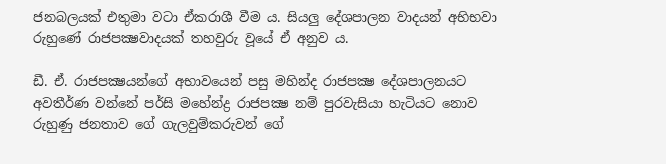ජනබලයක් එතුමා වටා ඒකරාශී වීම ය. සියලු දේශපාලන වාදයන් අභිභවා රුහුණේ රාජපක්‍ෂවාදයක් තහවුරු වූයේ ඒ අනුව ය.

ඩී. ඒ. රාජපක්‍ෂයන්ගේ අභාවයෙන් පසු මහින්ද රාජපක්‍ෂ දේශපාලනයට අවතීර්ණ වන්නේ පර්සි මහේන්ද්‍ර රාජපක්‍ෂ නම් පුරවැසියා හැටියට නොව රුහුණු ජනතාව ගේ ගැලවුම්කරුවන් ගේ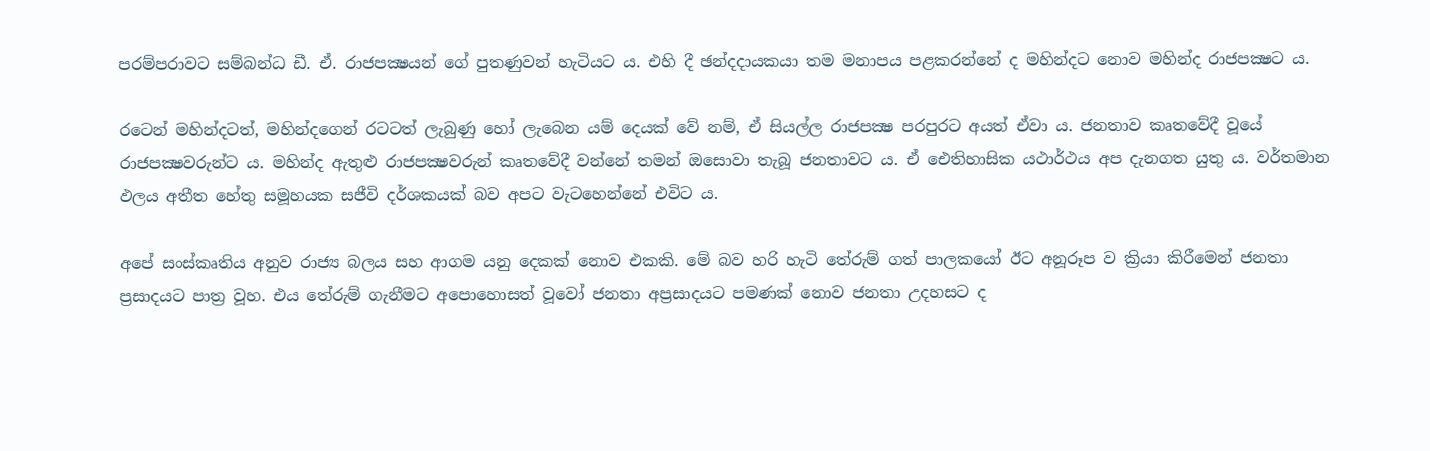පරම්පරාවට සම්බන්ධ ඩී. ඒ. රාජපක්‍ෂයන් ගේ පුතණුවන් හැටියට ය. එහි දී ඡන්දදායකයා තම මනාපය පළකරන්නේ ද මහින්දට නොව මහින්ද රාජපක්‍ෂට ය.

රටෙන් මහින්දටත්, මහින්දගෙන් රටටත් ලැබුණු හෝ ලැබෙන යම් දෙයක් වේ නම්, ඒ සියල්ල රාජපක්‍ෂ පරපුරට අයත් ඒවා ය. ජනතාව කෘතවේදී වූයේ රාජපක්‍ෂවරුන්ට ය. මහින්ද ඇතුළු රාජපක්‍ෂවරුන් කෘතවේදී වන්නේ තමන් ඔසොවා තැබූ ජනතාවට ය. ඒ ඓතිහාසික යථාර්ථය අප දැනගත යුතු ය. වර්තමාන ඵලය අතීත හේතු සමූහයක සජීවි දර්ශකයක් බව අපට වැටහෙන්නේ එවිට ය.

අපේ සංස්කෘතිය අනුව රාජ්‍ය බලය සහ ආගම යනු දෙකක් නොව එකකි. මේ බව හරි හැටි තේරුම් ගත් පාලකයෝ ඊට අනූරූප ව ක්‍රියා කිරීමෙන් ජනතා ප්‍රසාදයට පාත්‍ර වූහ. එය තේරුම් ගැනීමට අපොහොසත් වූවෝ ජනතා අප්‍රසාදයට පමණක් නොව ජනතා උදහසට ද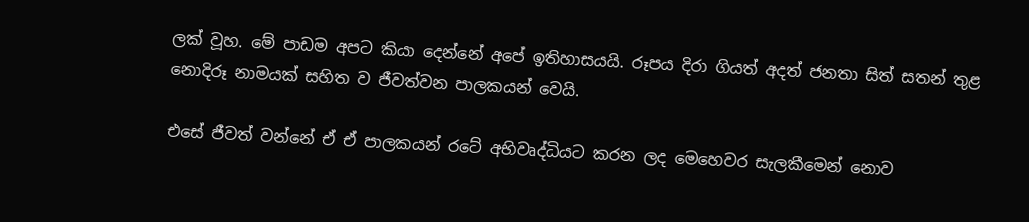ලක් වූහ. මේ පාඩම අපට කියා දෙන්නේ අපේ ඉතිහාසයයි. රූපය දිරා ගියත් අදත් ජනතා සිත් සතන් තුළ නොදිරූ නාමයක් සහිත ව ජීවත්වන පාලකයන් වෙයි.

එසේ ජීවත් වන්නේ ඒ ඒ පාලකයන් රටේ අභිවෘද්ධියට කරන ලද මෙහෙවර සැලකීමෙන් නොව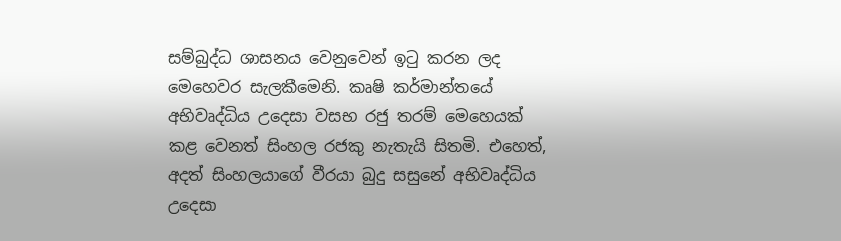සම්බුද්ධ ශාසනය වෙනුවෙන් ඉටු කරන ලද මෙහෙවර සැලකීමෙනි. කෘෂි කර්මාන්තයේ අභිවෘද්ධිය උදෙසා වසභ රජු තරම් මෙහෙයක් කළ වෙනත් සිංහල රජකු නැතැයි සිතමි. එහෙත්, අදත් සිංහලයාගේ වීරයා බුදු සසුනේ අභිවෘද්ධිය උදෙසා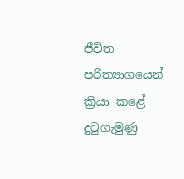ජීවිත පරිත්‍යාගයෙන් ක්‍රියා කළේ දුටුගැමුණු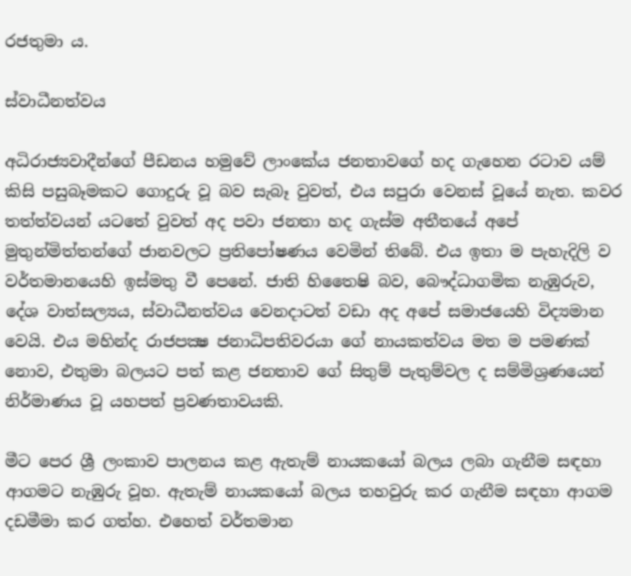රජතුමා ය.

ස්වාධීනත්වය

අධිරාජ්‍යවාදීන්ගේ පීඩනය හමුවේ ලාංකේය ජනතාවගේ හද ගැහෙන රටාව යම් කිසි පසුබෑමකට ගොදුරු වූ බව සැබෑ වුවත්, එය සපුරා වෙනස් වූයේ නැත. කවර තත්ත්වයන් යටතේ වුවත් අද පවා ජනතා හද ගැස්ම අතීතයේ අපේ මුතුන්මිත්තන්ගේ ජානවලට ප්‍රතිපෝෂණය වෙමින් තිබේ. එය ඉතා ම පැහැදිලි ව වර්තමානයෙහි ඉස්මතු වී පෙනේ. ජාති හිතෛෂි බව, බෞද්ධාගමික නැඹුරුව, දේශ වාත්සල්‍යය, ස්වාධීනත්වය වෙනදාටත් වඩා අද අපේ සමාජයෙහි විද්‍යමාන වෙයි. එය මහින්ද රාජපක්‍ෂ ජනාධිපතිවරයා ගේ නායකත්වය මත ම පමණක් නොව, එතුමා බලයට පත් කළ ජනතාව ගේ සිතුම් පැතුම්වල ද සම්මිශ්‍රණයෙන් නිර්මාණය වූ යහපත් ප්‍රවණතාවයකි.

මීට පෙර ශ්‍රී ලංකාව පාලනය කළ ඇතැම් නායකයෝ බලය ලබා ගැනීම සඳහා ආගමට නැඹුරු වූහ. ඇතැම් නායකයෝ බලය තහවුරු කර ගැනීම සඳහා ආගම දඩමීමා කර ගත්හ. එහෙත් වර්තමාන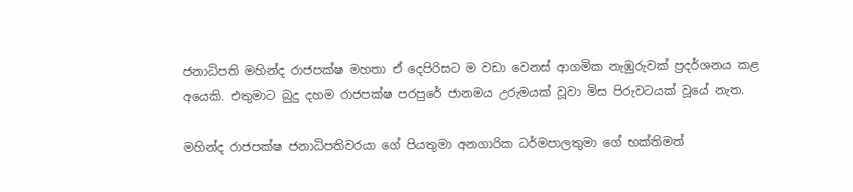ජනාධිපති මහින්ද රාජපක්ෂ මහතා ඒ දෙපිරිසට ම වඩා වෙනස් ආගමික නැඹුරුවක් ප්‍රදර්ශනය කළ අයෙකි. එතුමාට බුදු දහම රාජපක්ෂ පරපුරේ ජානමය උරුමයක් වූවා මිස පිරුවටයක් වූයේ නැත.

මහින්ද රාජපක්ෂ ජනාධිපතිවරයා ගේ පියතුමා අනගාරික ධර්මපාලතුමා ගේ භක්තිමත්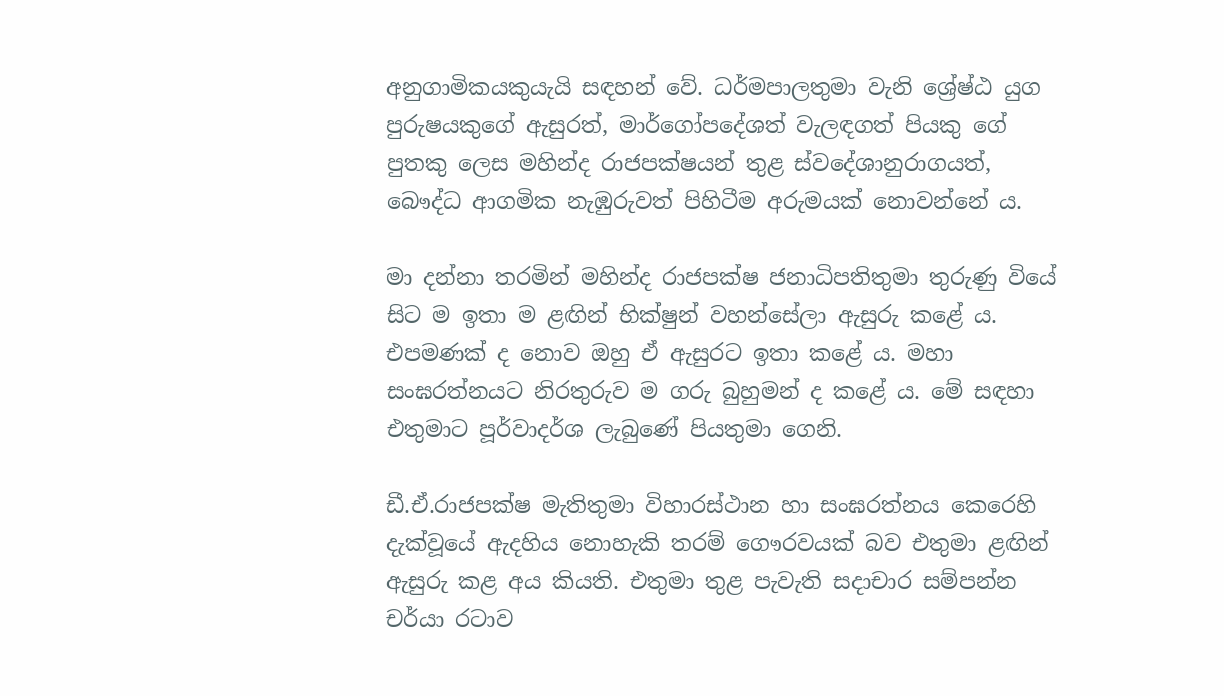අනුගාමිකයකුයැයි සඳහන් වේ. ධර්මපාලතුමා වැනි ශ්‍රේෂ්ඨ යුග පුරුෂයකුගේ ඇසුරත්, මාර්ගෝපදේශත් වැලඳගත් පියකු ගේ පුතකු ලෙස මහින්ද රාජපක්ෂයන් තුළ ස්වදේශානුරාගයත්, බෞද්ධ ආගමික නැඹුරුවත් පිහිටීම අරුමයක් නොවන්නේ ය.

මා දන්නා තරමින් මහින්ද රාජපක්ෂ ජනාධිපතිතුමා තුරුණු වියේ සිට ම ඉතා ම ළඟින් භික්ෂුන් වහන්සේලා ඇසුරු කළේ ය. එපමණක් ද නොව ඔහු ඒ ඇසුරට ඉතා කළේ ය. මහා සංඝරත්නයට නිරතුරුව ම ගරු බුහුමන් ද කළේ ය. මේ සඳහා එතුමාට පූර්වාදර්ශ ලැබුණේ පියතුමා ගෙනි.

ඩී.ඒ.රාජපක්ෂ මැතිතුමා විහාරස්ථාන හා සංඝරත්නය කෙරෙහි දැක්වූයේ ඇදහිය නොහැකි තරම් ගෞරවයක් බව එතුමා ළඟින් ඇසුරු කළ අය කියති. එතුමා තුළ පැවැති සදාචාර සම්පන්න චර්යා රටාව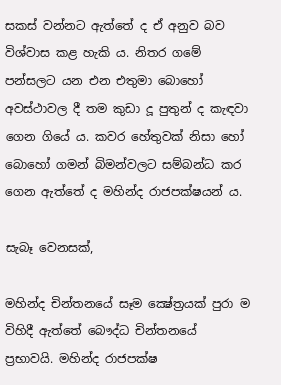සකස් වන්නට ඇත්තේ ද ඒ අනුව බව විශ්වාස කළ හැකි ය. නිතර ගමේ පන්සලට යන එන එතුමා බොහෝ අවස්ථාවල දී තම කුඩා දූ පුතුන් ද කැඳවා ගෙන ගියේ ය. කවර හේතුවක් නිසා හෝ බොහෝ ගමන් බිමන්වලට සම්බන්ධ කර ගෙන ඇත්තේ ද මහින්ද රාජපක්ෂයන් ය.

සැබෑ වෙනසක්,

මහින්ද චින්තනයේ සෑම ක්‍ෂේත්‍රයක් පුරා ම විහිදී ඇත්තේ බෞද්ධ චින්තනයේ ප්‍රභාවයි. මහින්ද රාජපක්ෂ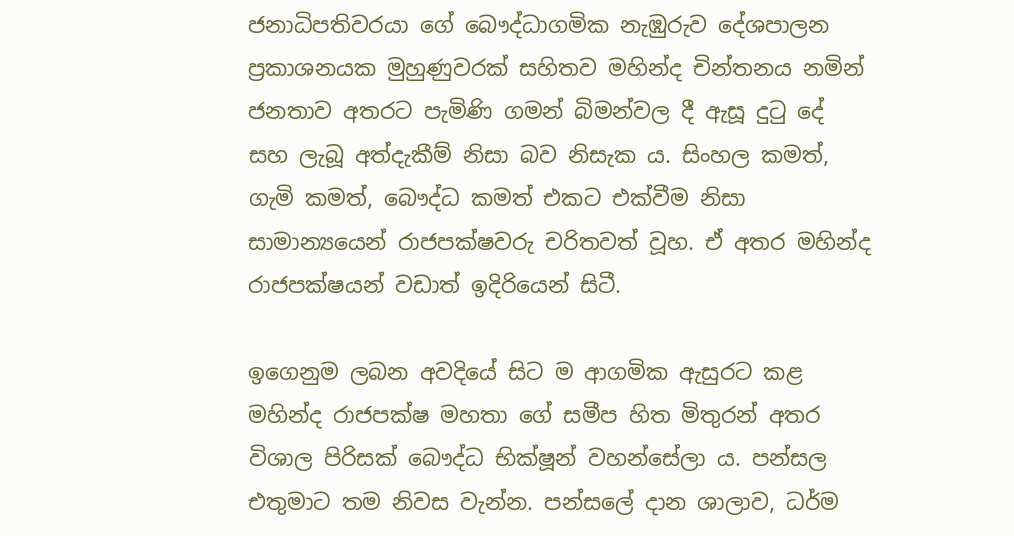ජනාධිපතිවරයා ගේ බෞද්ධාගමික නැඹුරුව දේශපාලන ප්‍රකාශනයක මුහුණුවරක් සහිතව මහින්ද චින්තනය නමින් ජනතාව අතරට පැමිණි ගමන් බිමන්වල දී ඇසූ දුටු දේ සහ ලැබූ අත්දැකීම් නිසා බව නිසැක ය. සිංහල කමත්, ගැමි කමත්, බෞද්ධ කමත් එකට එක්වීම නිසා සාමාන්‍යයෙන් රාජපක්ෂවරු චරිතවත් වූහ. ඒ අතර මහින්ද රාජපක්ෂයන් වඩාත් ඉදිරියෙන් සිටී.

ඉගෙනුම ලබන අවදියේ සිට ම ආගමික ඇසුරට කළ මහින්ද රාජපක්ෂ මහතා ගේ සමීප හිත මිතුරන් අතර විශාල පිරිසක් බෞද්ධ භික්ෂූන් වහන්සේලා ය. පන්සල එතුමාට තම නිවස වැන්න. පන්සලේ දාන ශාලාව, ධර්ම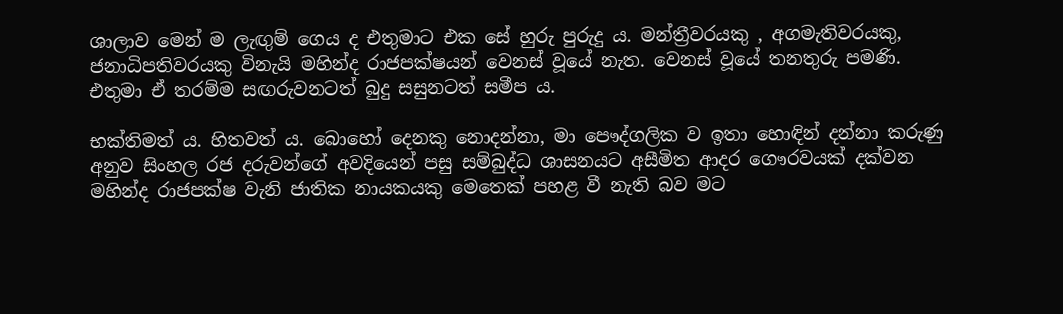ශාලාව මෙන් ම ලැඟුම් ගෙය ද එතුමාට එක සේ හුරු පුරුදු ය. මන්ත්‍රීවරයකු , අගමැතිවරයකු, ජනාධිපතිවරයකු විනැයි මහින්ද රාජපක්ෂයන් වෙනස් වූයේ නැත. වෙනස් වූයේ තනතුරු පමණි. එතුමා ඒ තරම්ම සඟරුවනටත් බුදු සසුනටත් සමීප ය.

භක්තිමත් ය. හිතවත් ය. බොහෝ දෙනකු නොදන්නා, මා පෞද්ගලික ව ඉතා හොඳින් දන්නා කරුණු අනුව සිංහල රජ දරුවන්ගේ අවදියෙන් පසු සම්බුද්ධ ශාසනයට අසීමිත ආදර ගෞරවයක් දක්වන මහින්ද රාජපක්ෂ වැනි ජාතික නායකයකු මෙතෙක් පහළ වී නැති බව මට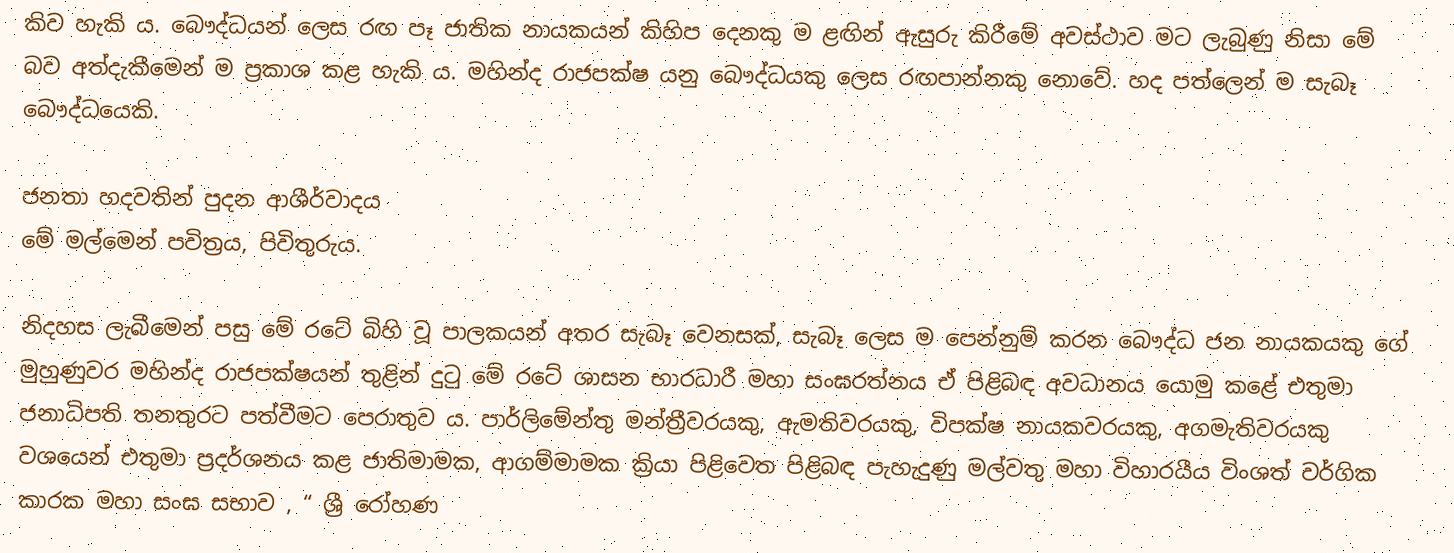කිව හැකි ය. බෞද්ධයන් ලෙස රඟ පෑ ජාතික නායකයන් කිහිප දෙනකු ම ළඟින් ඇසුරු කිරීමේ අවස්ථාව මට ලැබුණු නිසා මේ බව අත්දැකීමෙන් ම ප්‍රකාශ කළ හැකි ය. මහින්ද රාජපක්ෂ යනු බෞද්ධයකු ලෙස රඟපාන්නකු නොවේ. හද පත්ලෙන් ම සැබෑ බෞද්ධයෙකි.

ජනතා හදවතින් පුදන ආශීර්වාදය
මේ මල්මෙන් පවිත්‍රය, පිවිතුරුය.

නිදහස ලැබීමෙන් පසු මේ රටේ බිහි වූ පාලකයන් අතර සැබෑ වෙනසක්, සැබෑ ලෙස ම පෙන්නුම් කරන බෞද්ධ ජන නායකයකු ගේ මුහුණුවර මහින්ද රාජපක්ෂයන් තුළින් දුටු මේ රටේ ශාසන භාරධාරී මහා සංඝරත්නය ඒ පිළිබඳ අවධානය යොමු කළේ එතුමා ජනාධිපති තනතුරට පත්වීමට පෙරාතුව ය. පාර්ලිමේන්තු මන්ත්‍රීවරයකු, ඇමතිවරයකු, විපක්ෂ නායකවරයකු, අගමැතිවරයකු වශයෙන් එතුමා ප්‍රදර්ශනය කළ ජාතිමාමක, ආගම්මාමක ක්‍රියා පිළිවෙත පිළිබඳ පැහැදුණු මල්වතු මහා විහාරයීය විංශත් වර්ගික කාරක මහා සංඝ සභාව , “ ශ්‍රී රෝහණ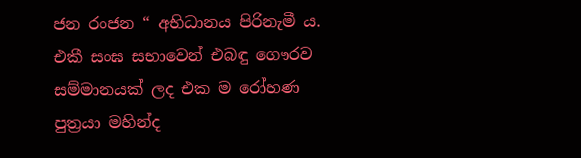ජන රංජන “ අභිධානය පිරිනැමී ය. එකී සංඝ සභාවෙන් එබඳු ගෞරව සම්මානයක් ලද එක ම රෝහණ පුත්‍රයා මහින්ද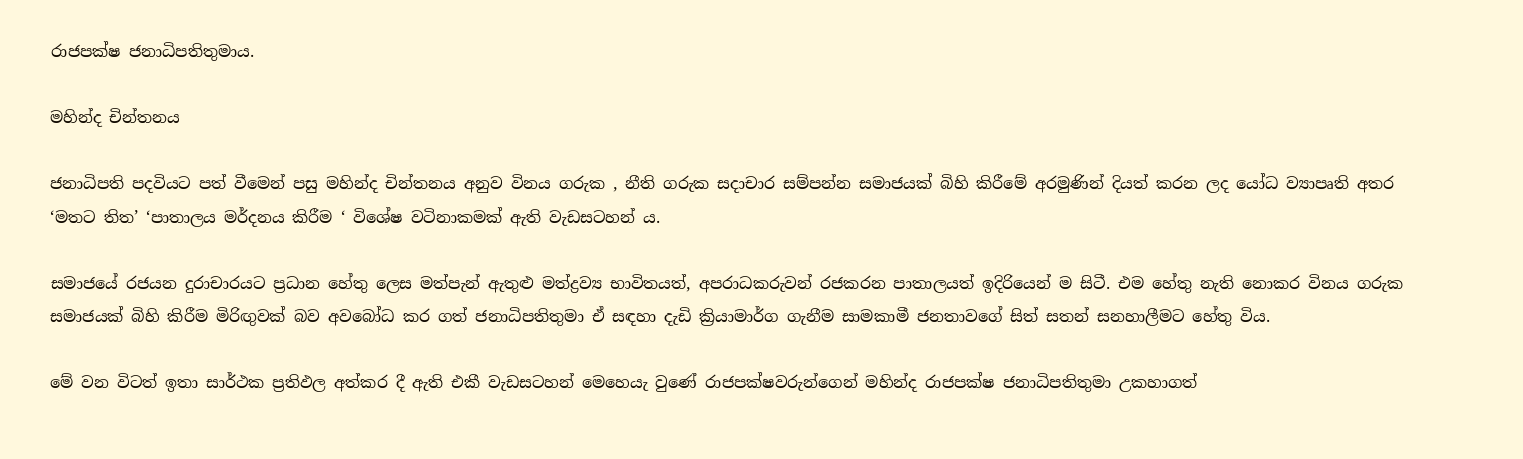රාජපක්ෂ ජනාධිපතිතුමාය.

මහින්ද චින්තනය

ජනාධිපති පදවියට පත් වීමෙන් පසු මහින්ද චින්තනය අනුව විනය ගරුක , නීති ගරුක සදාචාර සම්පන්න සමාජයක් බිහි කිරීමේ අරමුණින් දියත් කරන ලද යෝධ ව්‍යාපෘති අතර ‘මතට තිත’ ‘පාතාලය මර්දනය කිරීම ‘ විශේෂ වටිනාකමක් ඇති වැඩසටහන් ය.

සමාජයේ රජයන දුරාචාරයට ප්‍රධාන හේතු ලෙස මත්පැන් ඇතුළු මත්ද්‍රව්‍ය භාවිතයත්, අපරාධකරුවන් රජකරන පාතාලයත් ඉදිරියෙන් ම සිටී. එම හේතු නැති නොකර විනය ගරුක සමාජයක් බිහි කිරීම මිරිඟුවක් බව අවබෝධ කර ගත් ජනාධිපතිතුමා ඒ සඳහා දැඩි ක්‍රියාමාර්ග ගැනීම සාමකාමී ජනතාවගේ සිත් සතන් සනහාලීමට හේතු විය.

මේ වන විටත් ඉතා සාර්ථක ප්‍රතිඵල අත්කර දී ඇති එකී වැඩසටහන් මෙහෙයැ වුණේ රාජපක්ෂවරුන්ගෙන් මහින්ද රාජපක්ෂ ජනාධිපතිතුමා උකහාගත්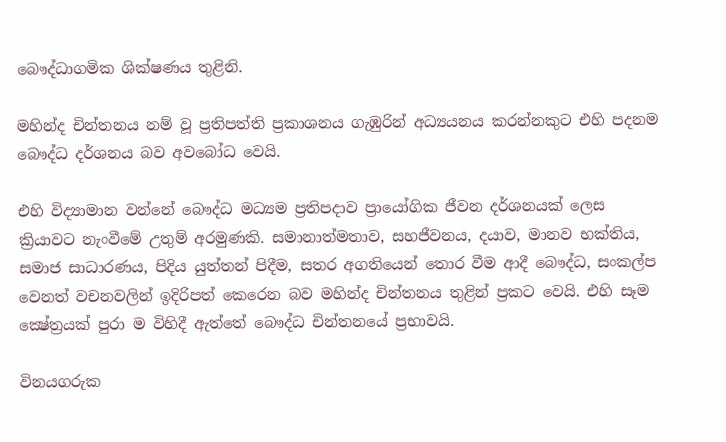බෞද්ධාගමික ශික්ෂණය තුළිනි.

මහින්ද චින්තනය නම් වූ ප්‍රතිපත්ති ප්‍රකාශනය ගැඹුරින් අධ්‍යයනය කරන්නකුට එහි පදනම බෞද්ධ දර්ශනය බව අවබෝධ වෙයි.

එහි විද්‍යාමාන වන්නේ බෞද්ධ මධ්‍යම ප්‍රතිපදාව ප්‍රායෝගික ජීවන දර්ශනයක් ලෙස ක්‍රියාවට නැංවීමේ උතුම් අරමුණකි. සමානාත්මතාව, සහජීවනය, දයාව, මානව භක්තිය, සමාජ සාධාරණය, පිදිය යුත්තන් පිදීම, සතර අගතියෙන් තොර වීම ආදී බෞද්ධ, සංකල්ප වෙනත් වචනවලින් ඉදිරිපත් කෙරෙන බව මහින්ද චින්තනය තුළින් ප්‍රකට වෙයි. එහි සෑම ක්‍ෂේත්‍රයක් පුරා ම විහිදී ඇත්තේ බෞද්ධ චින්තනයේ ප්‍රභාවයි.

විනයගරුක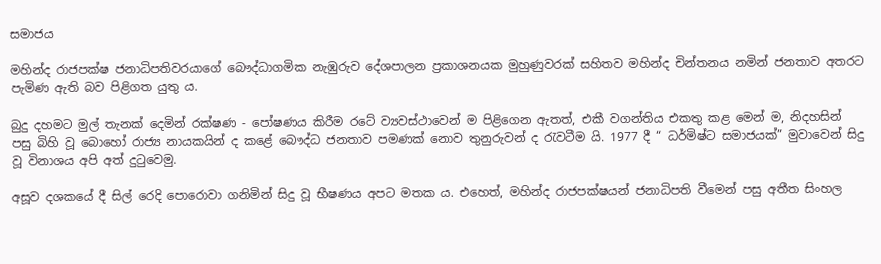සමාජය

මහින්ද රාජපක්ෂ ජනාධිපතිවරයාගේ බෞද්ධාගමික නැඹුරුව දේශපාලන ප්‍රකාශනයක මුහුණුවරක් සහිතව මහින්ද චින්තනය නමින් ජනතාව අතරට පැමිණ ඇති බව පිළිගත යුතු ය.

බුදු දහමට මුල් තැනක් දෙමින් රක්ෂණ - පෝෂණය කිරීම රටේ ව්‍යවස්ථාවෙන් ම පිළිගෙන ඇතත්, එකී වගන්තිය එකතු කළ මෙන් ම, නිදහසින් පසු බිහි වූ බොහෝ රාජ්‍ය නායකයින් ද කළේ බෞද්ධ ජනතාව පමණක් නොව තුනුරුවන් ද රැවටීම යි. 1977 දී “ ධර්මිෂ්ට සමාජයක්” මුවාවෙන් සිදු වූ විනාශය අපි අත් දුටුවෙමු.

අසූව දශකයේ දී සිල් රෙදි පොරොවා ගනිමින් සිදු වූ භීෂණය අපට මතක ය. එහෙත්, මහින්ද රාජපක්ෂයන් ජනාධිපති වීමෙන් පසු අතීත සිංහල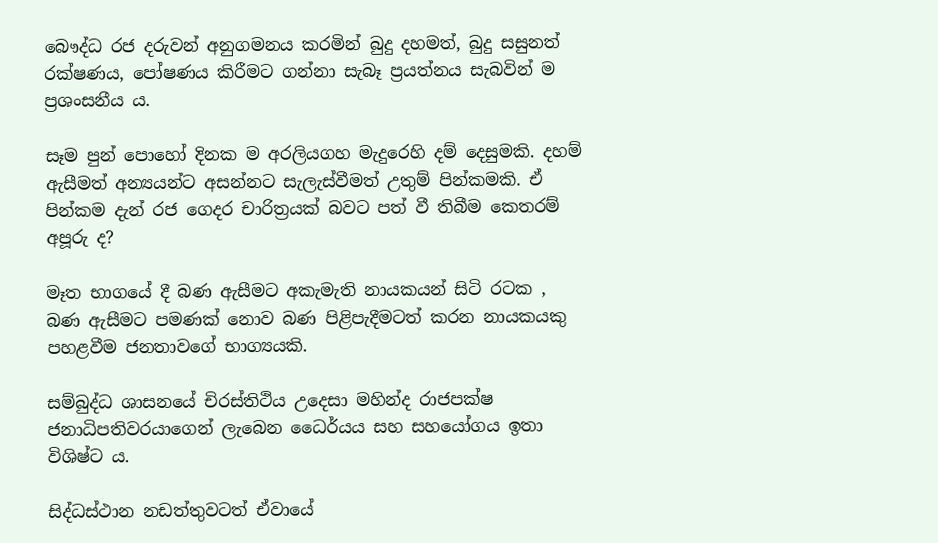බෞද්ධ රජ දරුවන් අනුගමනය කරමින් බුදු දහමත්, බුදු සසුනත් රක්ෂණය, පෝෂණය කිරීමට ගන්නා සැබෑ ප්‍රයත්නය සැබවින් ම ප්‍රශංසනීය ය.

සෑම පුන් පොහෝ දිනක ම අරලියගහ මැදුරෙහි දම් දෙසුමකි. දහම් ඇසීමත් අන්‍යයන්ට අසන්නට සැලැස්වීමත් උතුම් පින්කමකි. ඒ පින්කම දැන් රජ ගෙදර චාරිත්‍රයක් බවට පත් වී තිබීම කෙතරම් අපූරු ද?

මෑත භාගයේ දී බණ ඇසීමට අකැමැති නායකයන් සිටි රටක , බණ ඇසීමට පමණක් නොව බණ පිළිපැදීමටත් කරන නායකයකු පහළවීම ජනතාවගේ භාග්‍යයකි.

සම්බුද්ධ ශාසනයේ චිරස්තිථිය උදෙසා මහින්ද රාජපක්ෂ ජනාධිපතිවරයාගෙන් ලැබෙන ධෛර්යය සහ සහයෝගය ඉතා විශිෂ්ට ය.

සිද්ධස්ථාන නඩත්තුවටත් ඒවායේ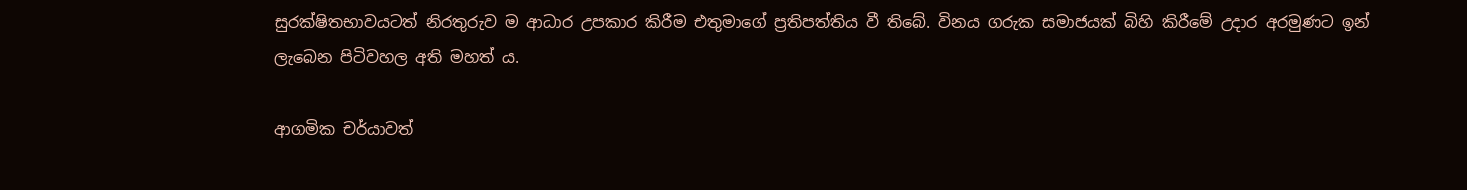සුරක්ෂිතභාවයටත් නිරතුරුව ම ආධාර උපකාර කිරීම එතුමාගේ ප්‍රතිපත්තිය වී තිබේ. විනය ගරුක සමාජයක් බිහි කිරීමේ උදාර අරමුණට ඉන් ලැබෙන පිටිවහල අති මහත් ය.

ආගමික චර්යාවත්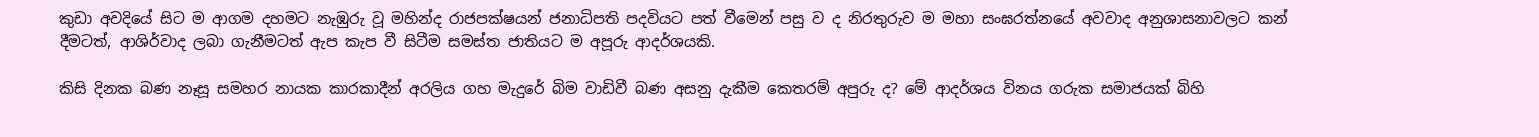කුඩා අවදියේ සිට ම ආගම දහමට නැඹුරු වූ මහින්ද රාජපක්ෂයන් ජනාධිපති පදවියට පත් වීමෙන් පසු ව ද නිරතුරුව ම මහා සංඝරත්නයේ අවවාද අනුශාසනාවලට කන් දීමටත්, ආශිර්වාද ලබා ගැනීමටත් ඇප කැප වී සිටීම සමස්ත ජාතියට ම අපූරු ආදර්ශයකි.

කිසි දිනක බණ නෑසූ සමහර නායක කාරකාදීන් අරලිය ගහ මැදුරේ බිම වාඩිවී බණ අසනු දැකීම කෙතරම් අපුරු ද? මේ ආදර්ශය විනය ගරුක සමාජයක් බිහි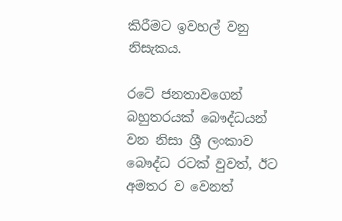කිරීමට ඉවහල් වනු නිසැකය.

රටේ ජනතාවගෙන් බහුතරයක් බෞද්ධයන් වන නිසා ශ්‍රී ලංකාව බෞද්ධ රටක් වුවත්, ඊට අමතර ව වෙනත්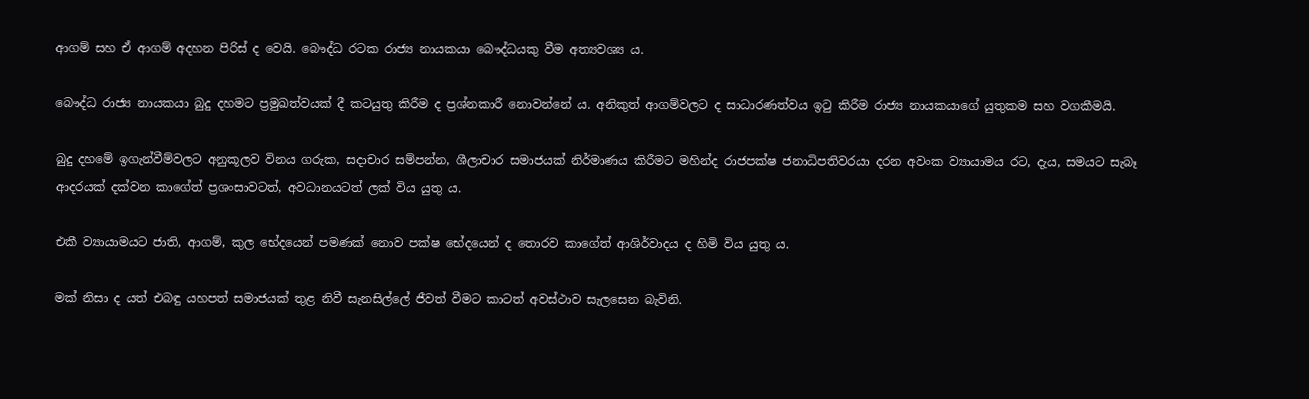ආගම් සහ ඒ ආගම් අදහන පිරිස් ද වෙයි. බෞද්ධ රටක රාජ්‍ය නායකයා බෞද්ධයකු වීම අත්‍යවශ්‍ය ය.

බෞද්ධ රාජ්‍ය නායකයා බුදු දහමට ප්‍රමුඛත්වයක් දී කටයුතු කිරීම ද ප්‍රශ්නකාරී නොවන්නේ ය. අනිකුත් ආගම්වලට ද සාධාරණත්වය ඉටු කිරීම රාජ්‍ය නායකයාගේ යුතුකම සහ වගකීමයි.

බුදු දහමේ ඉගැන්වීම්වලට අනුකූලව විනය ගරුක, සදාචාර සම්පන්න, ශීලාචාර සමාජයක් නිර්මාණය කිරීමට මහින්ද රාජපක්ෂ ජනාධිපතිවරයා දරන අවංක ව්‍යායාමය රට, දැය, සමයට සැබෑ ආදරයක් දක්වන කාගේත් ප්‍රශංසාවටත්, අවධානයටත් ලක් විය යුතු ය.

එකී ව්‍යායාමයට ජාති, ආගම්, කුල භේදයෙන් පමණක් නොව පක්ෂ භේදයෙන් ද තොරව කාගේත් ආශිර්වාදය ද හිමි විය යුතු ය.

මක් නිසා ද යත් එබඳු යහපත් සමාජයක් තුළ නිවී සැනසිල්ලේ ජීවත් වීමට කාටත් අවස්ථාව සැලසෙන බැවිනි.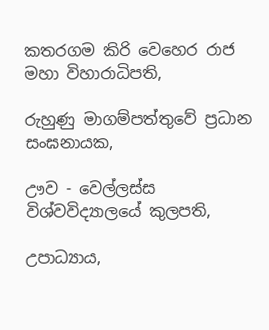කතරගම කිරි වෙහෙර රාජ මහා විහාරාධිපති,

රුහුණු මාගම්පත්තුවේ ප්‍රධාන සංඝනායක,

ඌව - වෙල්ලස්ස විශ්වවිද්‍යාලයේ කුලපති,

උපාධ්‍යාය,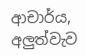ආචාර්ය, අලුත්වැව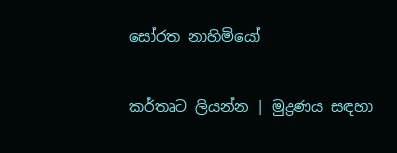සෝරත නාහිමියෝ

කර්තෘට ලියන්න | මුද්‍රණය සඳහා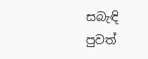සබැඳි පුවත්